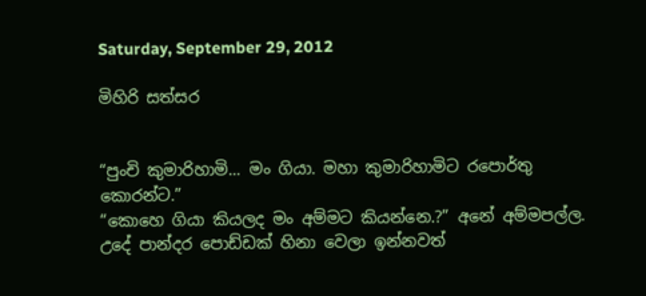Saturday, September 29, 2012

මිහිරි සත්සර


“පුංචි කුමාරිහාමි... මං ගියා. මහා කුමාරිහාමිට රපොර්තු කොරන්ට.”
“කොහෙ ගියා කියලද මං අම්මට කියන්නෙ.?” අනේ අම්මපල්ල. උදේ පාන්දර පොඩ්ඩක් හිනා වෙලා ඉන්නවත්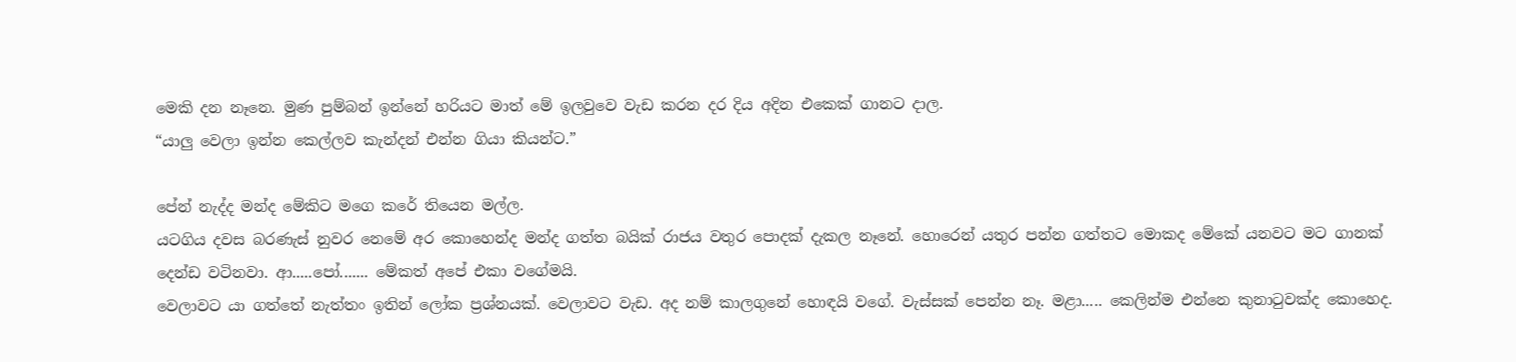මෙකි දන නෑනෙ. මුණ පුම්බන් ඉන්නේ හරියට මාත් මේ ඉලවුවෙ වැඩ කරන දර දිය අදින එකෙක් ගානට දාල.
“යාලු වෙලා ඉන්න කෙල්ලව කැන්දන් එන්න ගියා කියන්ට.”

පේන් නැද්ද මන්ද මේකිට මගෙ කරේ තියෙන මල්ල.
යටගිය දවස බරණැස් නුවර නෙමේ අර කොහෙන්ද මන්ද ගත්ත බයික් රාජය වතුර පොදක් දැකල නෑනේ. හොරෙන් යතුර පන්න ගත්තට මොකද මේකේ යනවට මට ගානක් දෙන්ඩ වටිනවා. ආ.....පෝ....... මේකත් අපේ එකා වගේමයි.
වෙලාවට යා ගත්තේ නැත්තං ඉතින් ලෝක ප්‍රශ්නයක්. වෙලාවට වැඩ. අද නම් කාලගුනේ හොඳයි වගේ. වැස්සක් පෙන්න නෑ. මළා..... කෙලින්ම එන්නෙ කුනාටුවක්ද කොහෙද.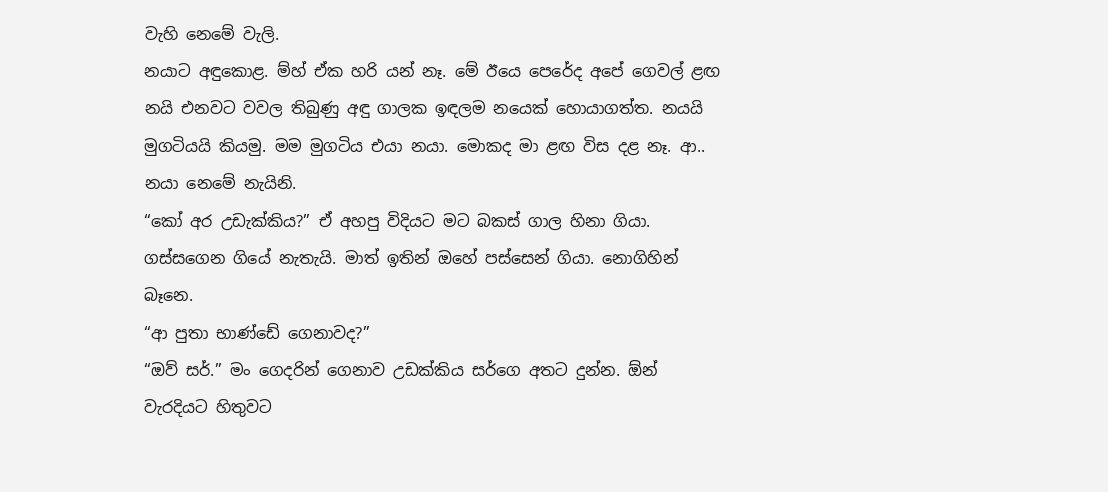වැහි නෙමේ වැලි.
නයාට අඳුකොළ. ම්හ් ඒක හරි යන් නෑ. මේ ඊයෙ පෙරේද අපේ ගෙවල් ළඟ නයි එනවට වවල තිබුණු අඳු ගාලක ඉඳලම නයෙක් හොයාගත්ත. නයයි මුගටියයි කියමු. මම මුගටිය එයා නයා. මොකද මා ළඟ විස දළ නෑ. ආ.. නයා නෙමේ නැයිනි.
“කෝ අර උඩැක්කිය?” ඒ අහපු විදියට මට බකස් ගාල හිනා ගියා. ගස්සගෙන ගියේ නැතැයි. මාත් ඉතින් ඔහේ පස්සෙන් ගියා. නොගිහින් බෑනෙ.
“ආ පුතා භාණ්ඩේ ගෙනාවද?”
“ඔව් සර්.” මං ගෙදරින් ගෙනාව උඩක්කිය සර්ගෙ අතට දුන්න. ඕන් වැරදියට හිතුවට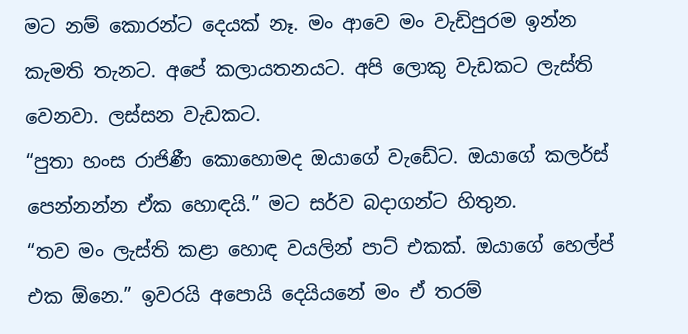මට නම් කොරන්ට දෙයක් නෑ. මං ආවෙ මං වැඩිපුරම ඉන්න කැමති තැනට. අපේ කලායතනයට. අපි ලොකු වැඩකට ලැස්ති වෙනවා. ලස්සන වැඩකට.
“පුතා හංස රාජිණී කොහොමද ඔයාගේ වැඩේට. ඔයාගේ කලර්ස් පෙන්නන්න ඒක හොඳයි.” මට සර්ව බදාගන්ට හිතුන.
“තව මං ලැස්ති කළා හොඳ වයලින් පාට් එකක්. ඔයාගේ හෙල්ප් එක ඕනෙ.” ඉවරයි අපොයි දෙයියනේ මං ඒ තරම්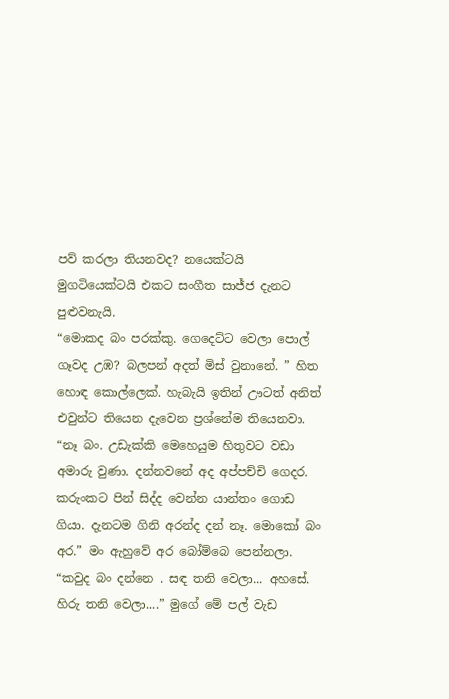පව් කරලා තියනවද? නයෙක්ටයි මුගටියෙක්ටයි එකට සංගීත සාජ්ජ දැනට පුළුවනැයි.
“මොකද බං පරක්කු. ගෙදෙට්ට වෙලා පොල් ගෑවද උඹ? බලපන් අදත් මිස් වුනානේ. ” හිත හොඳ කොල්ලෙක්. හැබැයි ඉතින් ඌටත් අනිත් එවුන්ට තියෙන දැවෙන ප්‍රශ්නේම තියෙනවා.
“නෑ බං. උඩැක්කි මෙහෙයුම හිතුවට වඩා අමාරු වුණා. දන්නවනේ අද අප්පච්චි ගෙදර. කරුංකට පින් සිද්ද වෙන්න යාන්තං ගොඩ ගියා. දැනටම ගිනි අරන්ද දන් නෑ. මොකෝ බං අර.” මං ඇහුවේ අර බෝම්බෙ පෙන්නලා.
“කවුද බං දන්නෙ . සඳ තනි වෙලා... අහසේ. හිරු තනි වෙලා....” මුගේ මේ පල් වැඩ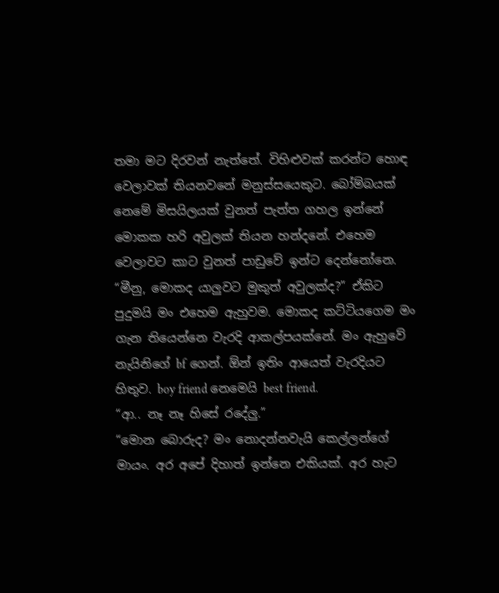තමා මට දිරවන් නැත්තේ. විහිළුවක් කරන්ට හොඳ වෙලාවක් තියනවනේ මනුස්සයෙකුට. බෝම්බයක් නෙමේ මිසයිලයක් වුනත් පැත්ත ගහල ඉන්නේ මොකක හරි අවුලක් තියන හන්දනේ. එහෙම වෙලාවට කාට වුනත් පාඩුවේ ඉන්ට දෙන්නෝනෙ.
“මීනු, මොකද යාලුවට මුකුත් අවුලක්ද?” ඒකිට පුදුමයි මං එහෙම ඇහුවම. මොකද කට්ටියගෙම මං ගැන තියෙන්නෙ වැරදි ආකල්පයක්නේ. මං ඇහුවේ නැයිනිගේ bf ගෙන්. ඕන් ඉතිං ආයෙත් වැරදියට හිතුව. boy friend නෙමෙයි best friend.
“ආ.. නෑ නෑ හිසේ රදේලු.”
“මොන බොරුද? මං නොදන්නවැයි කෙල්ලන්ගේ මායං. අර අපේ දිහාත් ඉන්නෙ එකියක්. අර හැට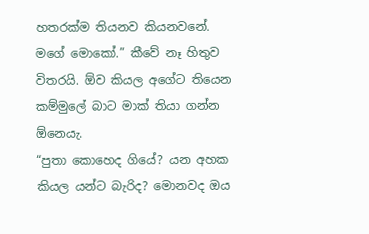හතරක්ම තියනව කියනවනේ. මගේ මොකෝ.” කීවේ නෑ හිතුව විතරයි. ඕව කියල අගේට තියෙන කම්මුලේ බාට මාක් තියා ගන්න ඕනෙයැ.
“පුතා කොහෙද ගියේ? යන අහක කියල යන්ට බැරිද? මොනවද ඔය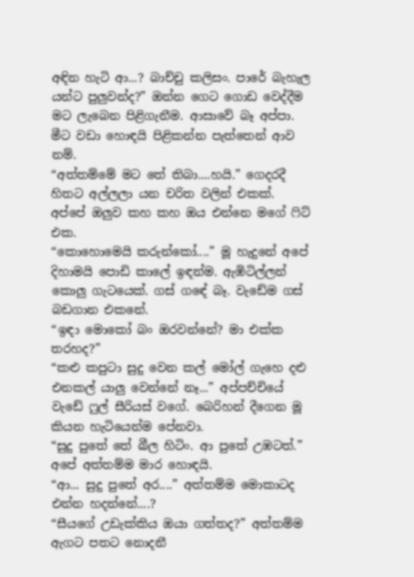අඳින හැටි ආ...? බාච්චු කලිසං. පාරේ බැහැල යන්ට පුලුවන්ද?” ඔන්න ගෙට ගොඩ වෙද්දීම මට ලැබෙන පිළිගැනීම. ආසාවේ බෑ අප්පා. මීට වඩා හොඳයි පිළිකන්න පැත්තෙන් ආව නම්.
“අත්තම්මේ මට තේ තිබා....හයි.” ගෙදරදී හිතට අල්ලලා යන චරිත වලින් එකක්. අප්පේ ඔලුව කහ කහ ඔය එන්නෙ මගේ ෆිට් එක.
“කොහොමෙයි කරුන්කෝ....” මූ හැදුනේ අපේ දිහාමයි පොඩි කාලේ ඉඳන්ම. ඇඹිටිල්ලන් කොලු ගැටයෙක්. ගස් ගඳේ බෑ. වැඩේම ගස් බඩගාන එකනේ.
“ඉඳා මොකෝ බං ඔරවන්නේ? මා එක්ක තරහද?”
“කළු කපුටා සුදු වෙන කල් මෝල් ගැහෙ දළු එනකල් යාලු වෙන්නේ නෑ...” අප්පච්චියේ වැඩේ ෆුල් සීරියස් වගේ. බෙරිහන් දීගෙන මූ කියන හැටියෙන්ම පේනවා.
“සුදු පුතේ තේ බීල හිටිං. ආ පුතේ උඹටත්.” අපේ අත්තම්ම මාර හොඳයි.
“ආ... සුදු පුතේ අර....” අත්තම්ම මොකාටද එන්න හදන්නේ....?
“සීයගේ උඩැක්කිය ඔයා ගත්තද?” අත්තම්ම ඇගට පතට නොදනී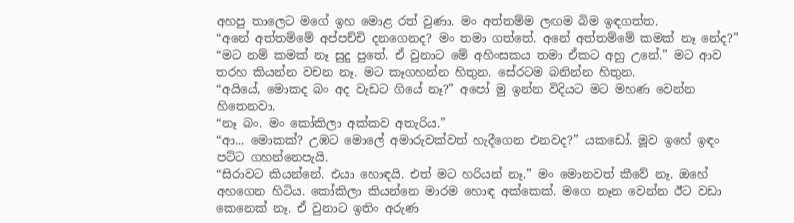අහපු තාලෙට මගේ ඉහ මොළ රත් වුණා. මං අත්තම්ම ලඟම බිම ඉඳගත්ත.
“අනේ අත්තම්මේ අප්පච්චි දනගෙනද? මං තමා ගත්තේ. අනේ අත්තම්මේ කමක් නෑ නේද?”
“මට නම් කමක් නෑ සුදු පුතේ. ඒ වුනාට මේ අහිංසකය තමා ඒකට අහු උනේ.” මට ආව තරහ කියන්න වචන නෑ. මට කෑගහන්න හිතුන. සේරටම බනින්න හිතුන.
“අයියේ, මොකද බං අද වැඩට ගියේ නෑ?” අපෝ මු ඉන්න විදියට මට මහණ වෙන්න හිතෙනවා.
“නෑ බං. මං කෝකිලා අක්කව අතැරිය.”
“ආ... මොකක්? උඹට මොලේ අමාරුවක්වත් හැදීගෙන එනවද?” යකඩෝ. මූව ඉහේ ඉඳං පට්ට ගහන්නෙපැයි.
“සිරාවට කියන්නේ. එයා හොඳයි. එත් මට හරියන් නෑ.” මං මොනවත් කීවේ නෑ. ඔහේ අහගෙන හිටිය. කෝකිලා කියන්නෙ මාරම හොඳ අක්කෙක්. මගෙ නෑන වෙන්න ඊට වඩා කෙනෙක් නෑ. ඒ වුනාට ඉතිං අරුණ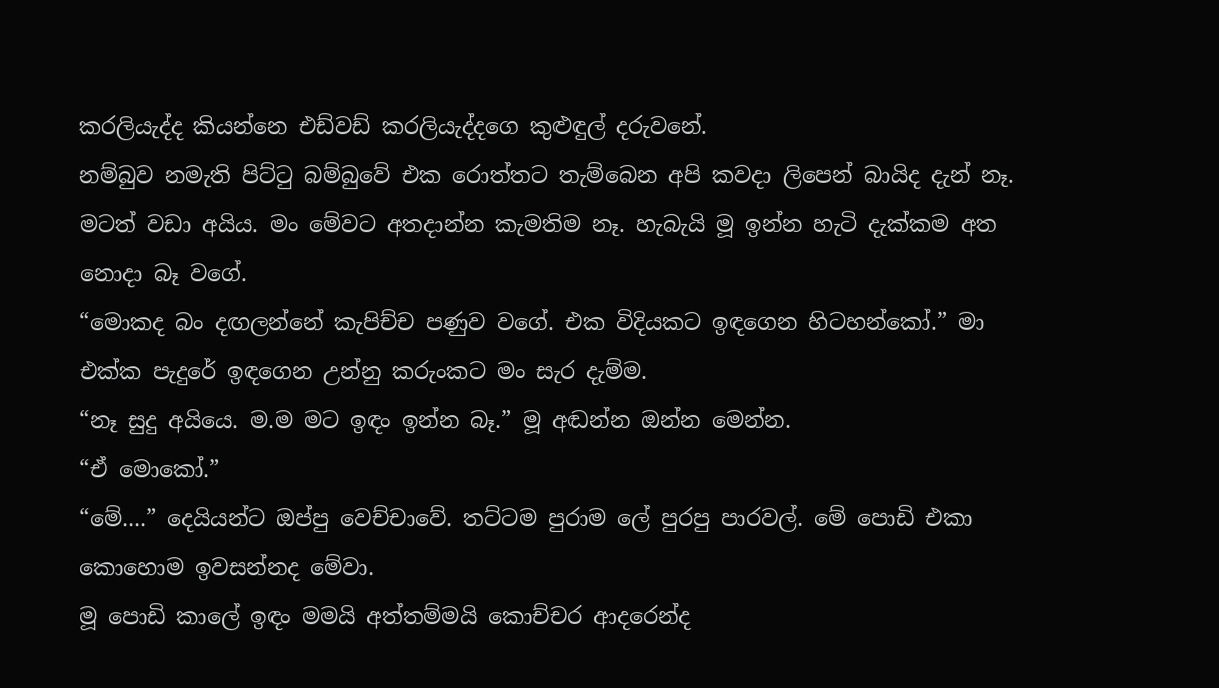කරලියැද්ද කියන්නෙ එඩ්වඩ් කරලියැද්දගෙ කුළුඳුල් දරුවනේ.
නම්බුව නමැති පිට්ටු බම්බුවේ එක රොත්තට තැම්බෙන අපි කවදා ලිපෙන් බායිද දැන් නෑ. මටත් වඩා අයිය. මං මේවට අතදාන්න කැමතිම නෑ. හැබැයි මූ ඉන්න හැටි දැක්කම අත නොදා බෑ වගේ.
“මොකද බං දඟලන්නේ කැපිච්ච පණුව වගේ. එක විදියකට ඉඳගෙන හිටහන්කෝ.” මා එක්ක පැදුරේ ඉඳගෙන උන්නු කරුංකට මං සැර දැම්ම.
“නෑ සුදු අයියෙ. ම.ම මට ඉඳං ඉන්න බෑ.” මූ අඬන්න ඔන්න මෙන්න.
“ඒ මොකෝ.”
“මේ....” දෙයියන්ට ඔප්පු වෙච්චාවේ. තට්ටම පුරාම ලේ පුරපු පාරවල්. මේ පොඩි එකා කොහොම ඉවසන්නද මේවා.
මූ පොඩි කාලේ ඉඳං මමයි අත්තම්මයි කොච්චර ආදරෙන්ද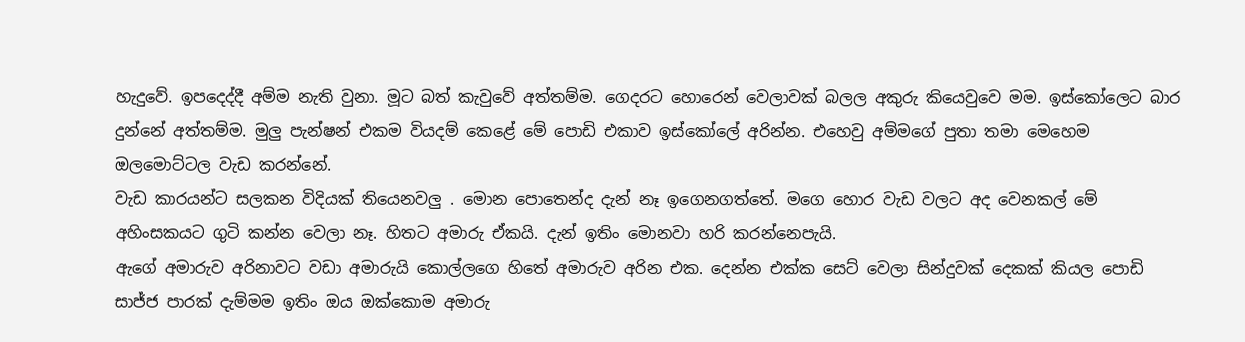හැදුවේ. ඉපදෙද්දී අම්ම නැති වුනා. මූට බත් කැවුවේ අත්තම්ම. ගෙදරට හොරෙන් වෙලාවක් බලල අකුරු කියෙවුවෙ මම. ඉස්කෝලෙට බාර දුන්නේ අත්තම්ම. මුලු පැන්ෂන් එකම වියදම් කෙළේ මේ පොඩි එකාව ඉස්කෝලේ අරින්න. එහෙවු අම්මගේ පුතා තමා මෙහෙම ඔලමොට්ටල වැඩ කරන්නේ.
වැඩ කාරයන්ට සලකන විදියක් තියෙනවලු . මොන පොතෙන්ද දැන් නෑ ඉගෙනගත්තේ. මගෙ හොර වැඩ වලට අද වෙනකල් මේ අහිංසකයට ගුටි කන්න වෙලා නෑ. හිතට අමාරු ඒකයි. දැන් ඉතිං මොනවා හරි කරන්නෙපැයි.
ඇගේ අමාරුව අරිනාවට වඩා අමාරුයි කොල්ලගෙ හිතේ අමාරුව අරින එක. දෙන්න එක්ක සෙට් වෙලා සින්දුවක් දෙකක් කියල පොඩි සාජ්ජ පාරක් දැම්මම ඉතිං ඔය ඔක්කොම අමාරු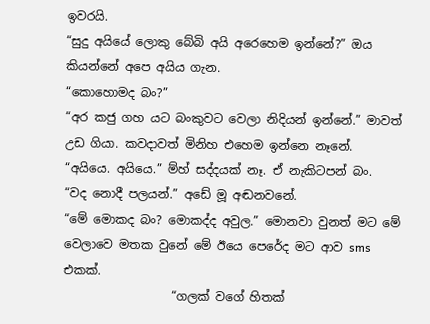ඉවරයි.
“සුදු අයියේ ලොකු බේබි අයි අරෙහෙම ඉන්නේ?” ඔය කියන්නේ අපෙ අයිය ගැන.
“කොහොමද බං?”
“අර කජු ගහ යට බංකුවට වෙලා නිදියන් ඉන්නේ.” මාවත් උඩ ගියා. කවදාවත් මිනිහ එහෙම ඉන්නෙ නෑනේ.
“අයියෙ. අයියෙ.” ම්හ් සද්දයක් නෑ. ඒ නැකිටපන් බං.
“වද නොදී පලයන්.” අඩේ මූ අඬනවනේ.
“මේ මොකද බං? මොකද්ද අවුල.” මොනවා වුනත් මට මේ වෙලාවෙ මතක වුනේ මේ ඊයෙ පෙරේද මට ආව sms එකක්.
                  “ගලක් වගේ හිතක්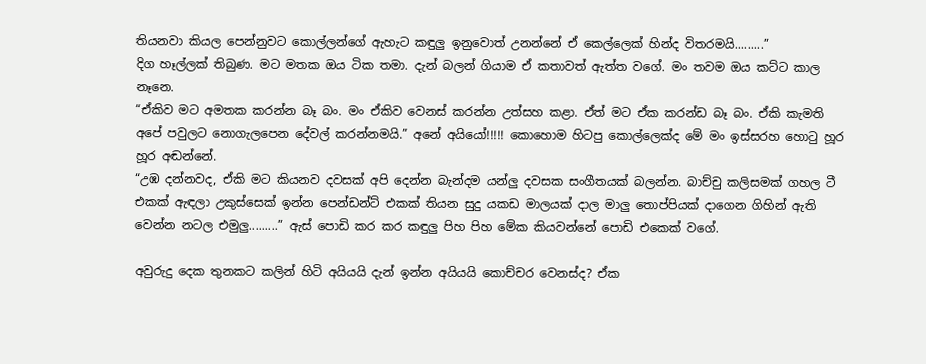තියනවා කියල පෙන්නුවට කොල්ලන්ගේ ඇහැට කඳුලු ඉනුවොත් උනන්නේ ඒ කෙල්ලෙක් හින්ද විතරමයි.........”
දිග හෑල්ලක් තිබුණ. මට මතක ඔය ටික තමා. දැන් බලන් ගියාම ඒ කතාවත් ඇත්ත වගේ. මං තවම ඔය කට්ට කාල නෑනෙ.
“ඒකිව මට අමතක කරන්න බෑ බං. මං ඒකිව වෙනස් කරන්න උත්සහ කළා. ඒත් මට ඒක කරන්ඩ බෑ බං. ඒකි කැමති අපේ පවුලට නොගැලපෙන දේවල් කරන්නමයි.” අනේ අයියෝ!!!!! කොහොම හිටපු කොල්ලෙක්ද මේ මං ඉස්සරහ හොටු හූර හූර අඬන්නේ.
“උඹ දන්නවද, ඒකි මට කියනව දවසක් අපි දෙන්න බැන්දම යන්ලු දවසක සංගීතයක් බලන්න. බාච්චු කලිසමක් ගහල ටී එකක් ඇඳලා උකුස්සෙක් ඉන්න පෙන්ඩන්ට් එකක් තියන සුදු යකඩ මාලයක් දාල මාලු තොප්පියක් දාගෙන ගිහින් ඇති වෙන්න නටල එමුලු.........” ඇස් පොඩි කර කර කඳුලු පිහ පිහ මේක කියවන්නේ පොඩි එකෙක් වගේ.

අවුරුදු දෙක තුනකට කලින් හිටි අයියයි දැන් ඉන්න අයියයි කොච්චර වෙනස්ද? ඒක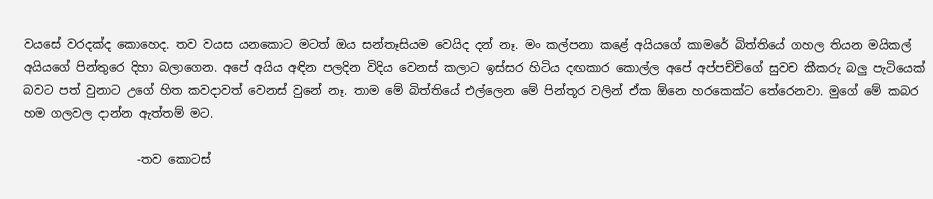වයසේ වරදක්ද කොහෙද. තව වයස යනකොට මටත් ඔය සන්තෑසියම වෙයිද දන් නෑ. මං කල්පනා කළේ අයියගේ කාමරේ බිත්තියේ ගහල තියන මයිකල් අයියගේ පින්තුරෙ දිහා බලාගෙන. අපේ අයිය අඳින පලදින විදිය වෙනස් කලාට ඉස්සර හිටිය දඟකාර කොල්ල අපේ අප්පච්චිගේ සුවච කීකරු බලු පැටියෙක් බවට පත් වුනාට උගේ හිත කවදාවත් වෙනස් වුනේ නෑ. තාම මේ බිත්තියේ එල්ලෙන මේ පින්තූර වලින් ඒක ඕනෙ හරකෙක්ට තේරෙනවා. මුගේ මේ කබර හම ගලවල දාන්න ඇත්තම් මට.

                   -තව කොටස්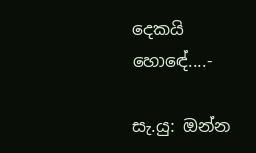දෙකයි හොඳේ....-

සැ.යු: ඔන්න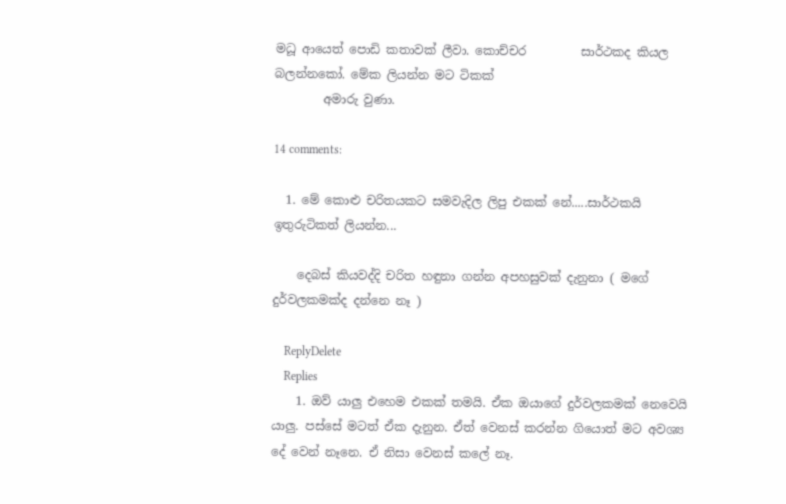මධූ ආයෙත් පොඩි කතාවක් ලීවා. කොච්චර         සාර්ථකද කියල බලන්නකෝ. මේක ලියන්න මට ටිකක්
        අමාරු වුණා.

14 comments:

  1. මේ කොළු චරිතයකට සමවැදිල ලිපු එකක් නේ.....සාර්ථකයි ඉතුරුටිකත් ලියන්න...

    දෙබස් කියවද්දි චරිත හඳුනා ගන්න අපහසුවක් දැනුනා ( මගේ දුර්වලකමක්ද දන්නෙ නෑ )

    ReplyDelete
    Replies
    1. ඔව් යාලු එහෙම එකක් තමයි. ඒක ඔයාගේ දුර්වලකමක් නෙවෙයි යාලු. පස්සේ මටත් ඒක දැනුන. ඒත් වෙනස් කරන්න ගියොත් මට අවශ්‍ය දේ වෙන් නෑනෙ. ඒ නිසා වෙනස් කලේ නෑ.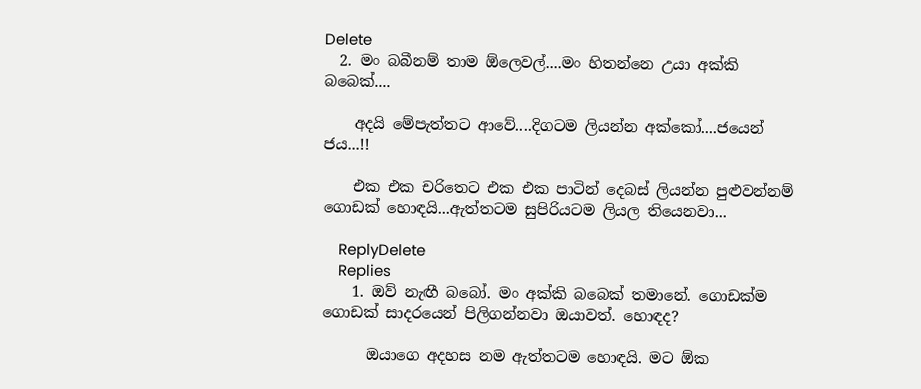Delete
  2. මං බබීනම් තාම ඕලෙවල්....මං හිතන්නෙ උයා අක්කි බබෙක්....

    අදයි මේපැත්තට ආවේ....දිගටම ලියන්න අක්කෝ....ජයෙන් ජය...!!

    එක එක චරිතෙට එක එක පාටින් දෙබස් ලියන්න පුළුවන්නම් ගොඩක් හොඳයි...ඇත්තටම සුපිරියටම ලියල තියෙනවා...

    ReplyDelete
    Replies
    1. ඔව් නැඟී බබෝ. මං අක්කි බබෙක් තමානේ. ගොඩක්ම ගොඩක් සාදරයෙන් පිලිගන්නවා ඔයාවත්. හොඳද?

      ඔයාගෙ අදහස නම ඇත්තටම හොඳයි. මට ඕක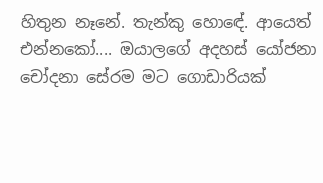හිතුන නෑනේ. තැන්කු හොඳේ. ආයෙත් එන්නකෝ.... ඔයාලගේ අදහස් යෝජනා චෝදනා සේරම මට ගොඩාරියක්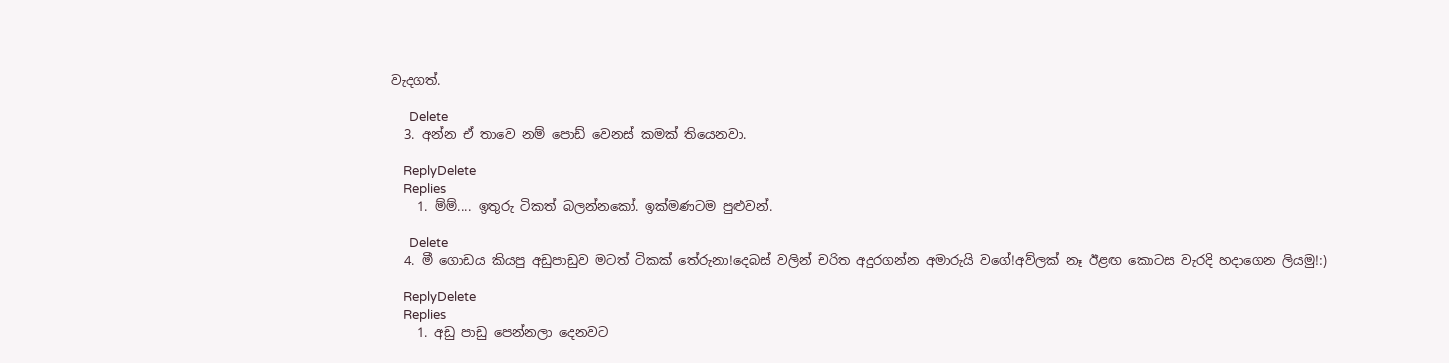වැදගත්.

      Delete
  3. අන්න ඒ තාවෙ නම් පොඩ් වෙනස් කමක් තියෙනවා.

    ReplyDelete
    Replies
    1. ම්ම්.... ඉතුරු ටිකත් බලන්නකෝ. ඉක්මණටම පුළුවන්.

      Delete
  4. මී ගොඩය කියපු අඩුපාඩුව මටත් ටිකක් තේරුනා!දෙබස් වලින් චරිත අදුරගන්න අමාරුයි වගේ!අව්ලක් නෑ ඊළඟ කොටස වැරදි හදාගෙන ලියමු!:)

    ReplyDelete
    Replies
    1. අඩු පාඩු පෙන්නලා දෙනවට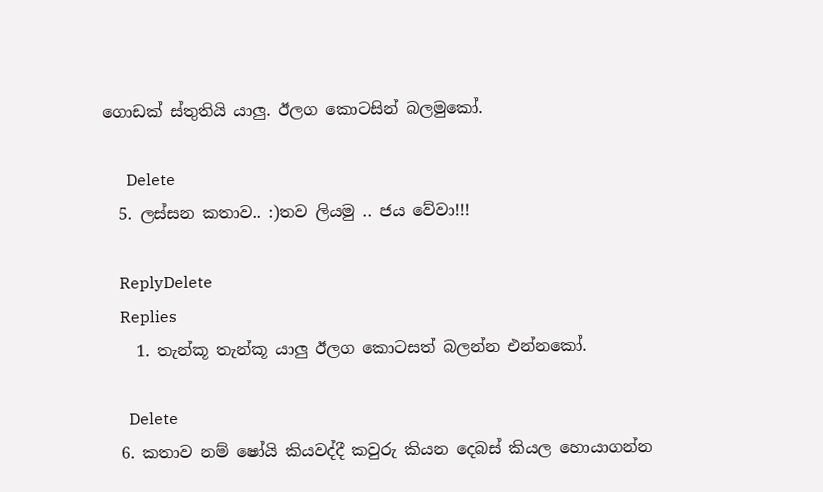ගොඩක් ස්තුතියි යාලු. ඊලග කොටසින් බලමුකෝ.

      Delete
  5. ලස්සන කතාව.. :)තව ලියමු .. ජය වේවා!!!

    ReplyDelete
    Replies
    1. තැන්කූ තැන්කූ යාලු ඊලග කොටසත් බලන්න එන්නකෝ.

      Delete
  6. කතාව නම් ෂෝයි කියවද්දී කවුරු කියන දෙබස් කියල හොයාගන්න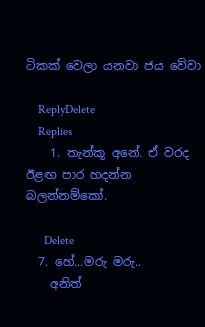ටිකක් වෙලා යනවා ජය වේවා

    ReplyDelete
    Replies
    1. තැන්කූ අනේ. ඒ වරද ඊළඟ පාර හදන්න බලන්නම්කෝ.

      Delete
  7. හේ...මරු මරු..
    අනිත්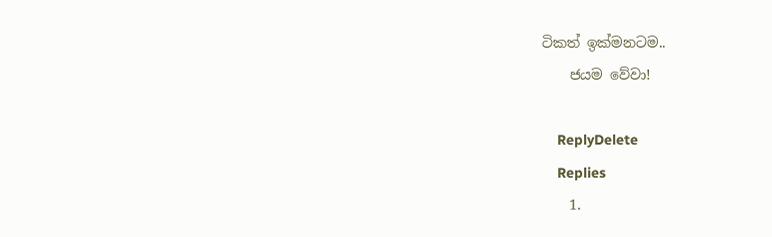ටිකත් ඉක්මනටම..
    ජයම වේවා!

    ReplyDelete
    Replies
    1.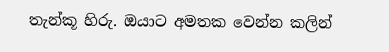තැන්කූ හිරු. ඔයාට අමතක වෙන්න කලින්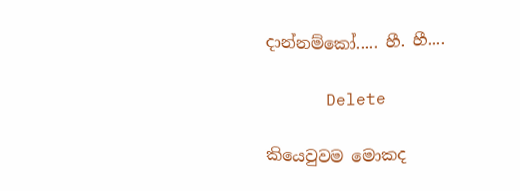දාන්නම්කෝ..... හී. හී....

      Delete

කියෙවුවම මොකද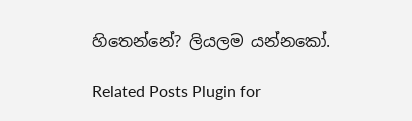හිතෙන්නේ? ලියලම යන්නකෝ.

Related Posts Plugin for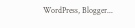WordPress, Blogger...